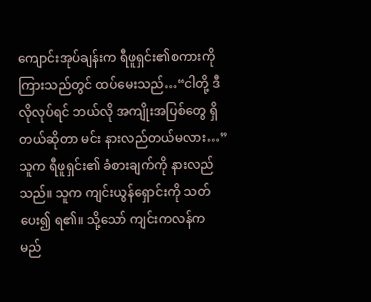ကျောင်းအုပ်ချန်းက ရီဖူရှင်း၏စကားကို ကြားသည်တွင် ထပ်မေးသည်…“ငါတို့ ဒီလိုလုပ်ရင် ဘယ်လို အကျိုးအပြစ်တွေ ရှိတယ်ဆိုတာ မင်း နားလည်တယ်မလား…” သူက ရီဖူရှင်း၏ ခံစားချက်ကို နားလည်သည်။ သူက ကျင်းယွန်ရှောင်းကို သတ်ပေး၍ ရ၏။ သို့သော် ကျင်းကလန်က မည်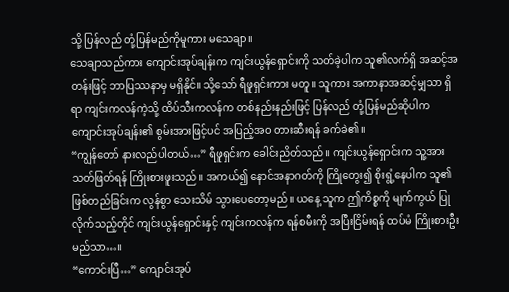သို့ ပြန်လည် တုံ့ပြန်မည်ကိုမူကား မသေချာ။
သေချာသည်ကား ကျောင်းအုပ်ချန်းက ကျင်းယွန်ရှောင်းကို သတ်ခဲ့ပါက သူ၏လက်ရှိ အဆင့်အတန်းဖြင့် ဘာပြဿနာမှ မရှိနိုင်။ သို့သော် ရီဖူရှင်းကား မတူ။ သူကား အကာနာအဆင့်မျှသာ ရှိရာ ကျင်းကလန်ကဲ့သို့ ထိပ်သီးကလန်က တစ်နည်းနည်းဖြင့် ပြန်လည် တုံ့ပြန်မည်ဆိုပါက ကျောင်းအုပ်ချန်း၏ စွမ်းအားဖြင့်ပင် အပြည့်အဝ တားဆီးရန် ခက်ခဲ၏။
“ကျွန်တော် နားလည်ပါတယ်…” ရီဖူရှင်းက ခေါင်းညိတ်သည်။ ကျင်းယွန်ရှောင်းက သူ့အား သတ်ဖြတ်ရန် ကြိုးစားဖူးသည်။ အကယ်၍ နောင်အနာဂတ်ကို ကြိုတွေး၍ စိုးရွံ့နေပါက သူ၏ ဖြစ်တည်ခြင်းက လွန်စွာ သေးသိမ် သွားပေတော့မည်။ ယနေ့ သူက ဤကိစ္စကို မျက်ကွယ် ပြုလိုက်သည့်တိုင် ကျင်းယွန်ရှောင်းနှင့် ကျင်းကလန်က ရန်စမီးကို အပြီးငြိမ်းရန် ထပ်မံ ကြိုးစားဦးမည်သာ…။
“ကောင်းပြီ…” ကျောင်းအုပ်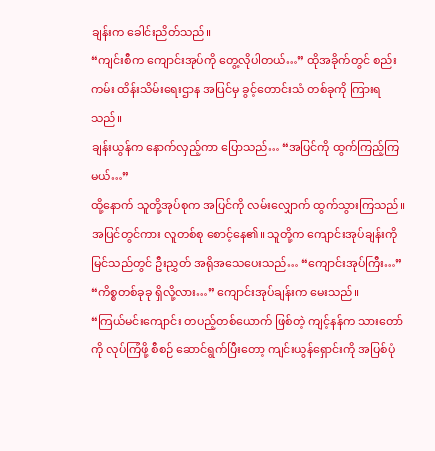ချန်းက ခေါင်းညိတ်သည်။
“ကျင်းစီက ကျောင်းအုပ်ကို တွေ့လိုပါတယ်…” ထိုအခိုက်တွင် စည်းကမ်း ထိန်းသိမ်းရေးဌာန အပြင်မှ ခွင့်တောင်းသံ တစ်ခုကို ကြားရသည်။
ချန်းယွန်က နောက်လှည့်ကာ ပြောသည်… “အပြင်ကို ထွက်ကြည့်ကြမယ်…”
ထို့နောက် သူတို့အုပ်စုက အပြင်ကို လမ်းလျှောက် ထွက်သွားကြသည်။
အပြင်တွင်ကား လူတစ်စု စောင့်နေ၏။ သူတို့က ကျောင်းအုပ်ချန်းကို မြင်သည်တွင် ဦးညွှတ် အရိုအသေပေးသည်… “ကျောင်းအုပ်ကြီး…”
“ကိစ္စတစ်ခုခု ရှိလို့လား…” ကျောင်းအုပ်ချန်းက မေးသည်။
“ကြယ်မင်းကျောင်း တပည့်တစ်ယောက် ဖြစ်တဲ့ ကျင့်နန်က သားတော်ကို လုပ်ကြံဖို့ စီစဉ် ဆောင်ရွက်ပြီးတော့ ကျင်းယွန်ရှောင်းကို အပြစ်ပုံ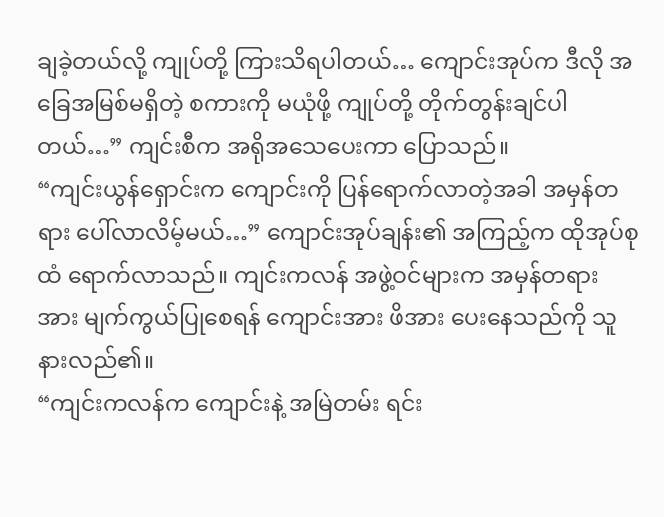ချခဲ့တယ်လို့ ကျုပ်တို့ ကြားသိရပါတယ်… ကျောင်းအုပ်က ဒီလို အခြေအမြစ်မရှိတဲ့ စကားကို မယုံဖို့ ကျုပ်တို့ တိုက်တွန်းချင်ပါတယ်…” ကျင်းစီက အရိုအသေပေးကာ ပြောသည်။
“ကျင်းယွန်ရှောင်းက ကျောင်းကို ပြန်ရောက်လာတဲ့အခါ အမှန်တရား ပေါ်လာလိမ့်မယ်…” ကျောင်းအုပ်ချန်း၏ အကြည့်က ထိုအုပ်စုထံ ရောက်လာသည်။ ကျင်းကလန် အဖွဲ့ဝင်များက အမှန်တရားအား မျက်ကွယ်ပြုစေရန် ကျောင်းအား ဖိအား ပေးနေသည်ကို သူ နားလည်၏။
“ကျင်းကလန်က ကျောင်းနဲ့ အမြဲတမ်း ရင်း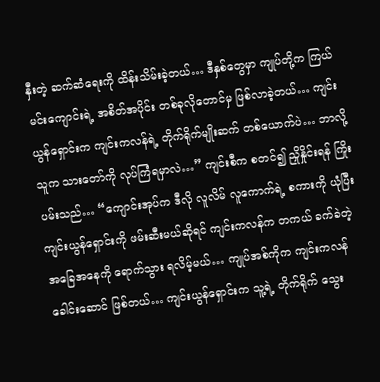နှီးတဲ့ ဆက်ဆံရေးကို ထိန်းသိမ်းခဲ့တယ်… ဒီနှစ်တွေမှာ ကျုပ်တို့က ကြယ်မင်းကျောင်းရဲ့ အစိတ်အပိုင်း တစ်ခုလိုတောင်မှ ဖြစ်လာခဲ့တယ်… ကျင်းယွန်ရှောင်းက ကျင်းကလန်ရဲ့ တိုက်ရိုက်မျိုးဆက် တစ်ယောက်ပဲ… ဘာလို့သူက သားတော်ကို လုပ်ကြံရမှာလဲ…” ကျင်းစီက စတင်၍ ညှိုနှိုင်းရန် ကြိုးပမ်းသည်… “ကျောင်းအုပ်က ဒီလို လူလိမ် လူကောက်ရဲ့ စကားကို ယုံပြီး ကျင်းယွန်ရှောင်းကို ဖမ်းဆီးမယ်ဆိုရင် ကျင်းကလန်က တကယ် ခက်ခဲတဲ့အခြေအနေကို ရောက်သွား ရလိမ့်မယ်… ကျုပ်အစ်ကိုက ကျင်းကလန် ခေါင်းဆောင် ဖြစ်တယ်… ကျင်းယွန်ရှောင်းက သူ့ရဲ့ တိုက်ရိုက် သွေး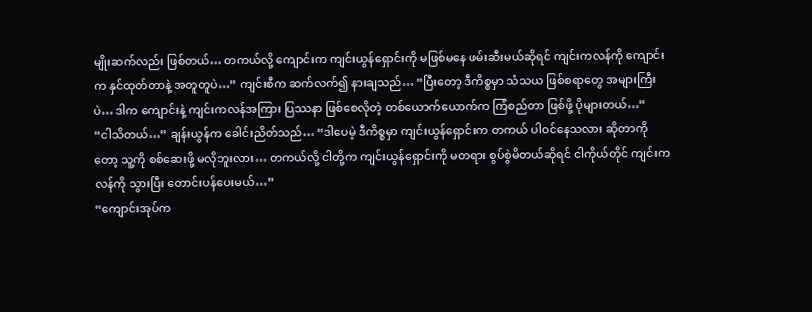မျိုးဆက်လည်း ဖြစ်တယ်… တကယ်လို့ ကျောင်းက ကျင်းယွန်ရှောင်းကို မဖြစ်မနေ ဖမ်းဆီးမယ်ဆိုရင် ကျင်းကလန်ကို ကျောင်းက နှင်ထုတ်တာနဲ့ အတူတူပဲ…” ကျင်းစီက ဆက်လက်၍ နားချသည်… “ပြီးတော့ ဒီကိစ္စမှာ သံသယ ဖြစ်စရာတွေ အများကြီးပဲ… ဒါက ကျောင်းနဲ့ ကျင်းကလန်အကြား ပြဿနာ ဖြစ်စေလိုတဲ့ တစ်ယောက်ယောက်က ကြံစည်တာ ဖြစ်ဖို့ ပိုများတယ်…”
“ငါသိတယ်…” ချန်းယွန်က ခေါင်းညိတ်သည်… “ဒါပေမဲ့ ဒီကိစ္စမှာ ကျင်းယွန်ရှောင်းက တကယ် ပါဝင်နေသလား ဆိုတာကိုတော့ သူ့ကို စစ်ဆေးဖို့ မလိုဘူးလား… တကယ်လို့ ငါတို့က ကျင်းယွန်ရှောင်းကို မတရား စွပ်စွဲမိတယ်ဆိုရင် ငါကိုယ်တိုင် ကျင်းကလန်ကို သွားပြီး တောင်းပန်ပေးမယ်…”
“ကျောင်းအုပ်က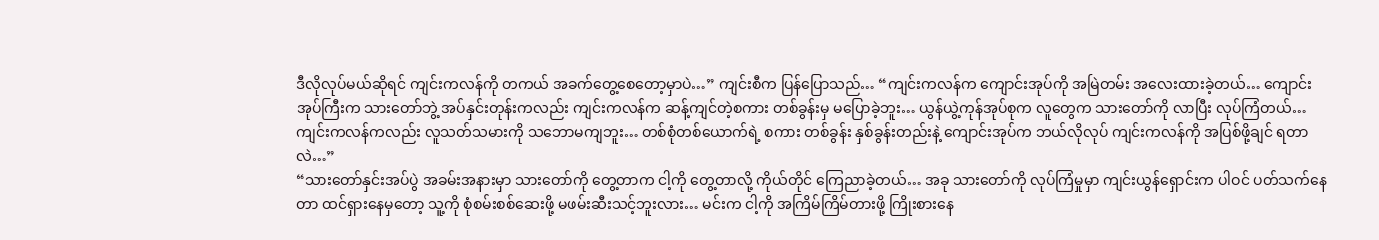ဒီလိုလုပ်မယ်ဆိုရင် ကျင်းကလန်ကို တကယ် အခက်တွေ့စေတော့မှာပဲ…” ကျင်းစီက ပြန်ပြောသည်… “ကျင်းကလန်က ကျောင်းအုပ်ကို အမြဲတမ်း အလေးထားခဲ့တယ်… ကျောင်းအုပ်ကြီးက သားတော်ဘွဲ့ အပ်နှင်းတုန်းကလည်း ကျင်းကလန်က ဆန့်ကျင်တဲ့စကား တစ်ခွန်းမှ မပြောခဲ့ဘူး… ယွန်ယွဲ့ကုန်အုပ်စုက လူတွေက သားတော်ကို လာပြီး လုပ်ကြံတယ်… ကျင်းကလန်ကလည်း လူသတ်သမားကို သဘောမကျဘူး… တစ်စုံတစ်ယောက်ရဲ့ စကား တစ်ခွန်း နှစ်ခွန်းတည်းနဲ့ ကျောင်းအုပ်က ဘယ်လိုလုပ် ကျင်းကလန်ကို အပြစ်ဖို့ချင် ရတာလဲ…”
“သားတော်နှင်းအပ်ပွဲ အခမ်းအနားမှာ သားတော်ကို တွေ့တာက ငါ့ကို တွေ့တာလို့ ကိုယ်တိုင် ကြေညာခဲ့တယ်… အခု သားတော်ကို လုပ်ကြံမှုမှာ ကျင်းယွန်ရှောင်းက ပါဝင် ပတ်သက်နေတာ ထင်ရှားနေမှတော့ သူ့ကို စုံစမ်းစစ်ဆေးဖို့ မဖမ်းဆီးသင့်ဘူးလား… မင်းက ငါ့ကို အကြိမ်ကြိမ်တားဖို့ ကြိုးစားနေ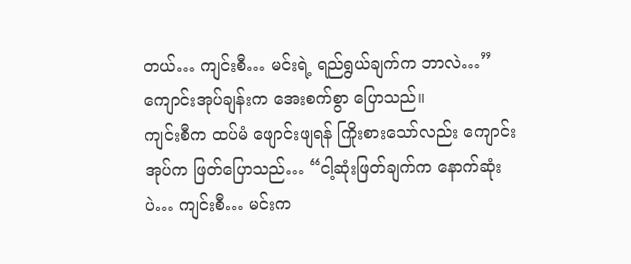တယ်… ကျင်းစီ… မင်းရဲ့ ရည်ရွယ်ချက်က ဘာလဲ…” ကျောင်းအုပ်ချန်းက အေးစက်စွာ ပြောသည်။
ကျင်းစီက ထပ်မံ ဖျောင်းဖျရန် ကြိုးစားသော်လည်း ကျောင်းအုပ်က ဖြတ်ပြောသည်… “ငါ့ဆုံးဖြတ်ချက်က နောက်ဆုံးပဲ… ကျင်းစီ… မင်းက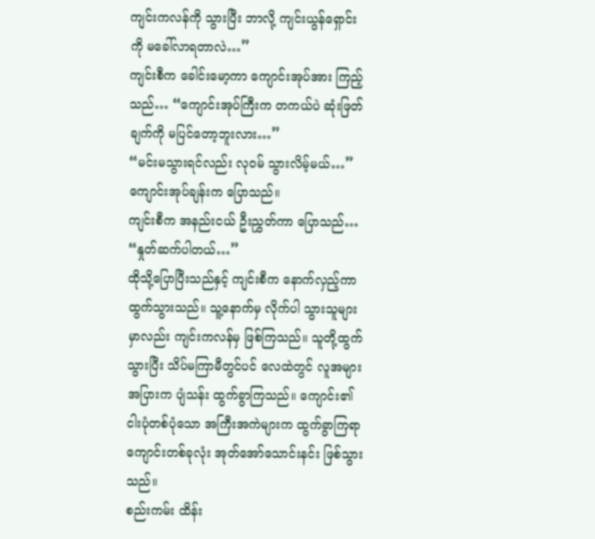ကျင်းကလန်ကို သွားပြီး ဘာလို့ ကျင်းယွန်ရှောင်းကို မခေါ်လာရတာလဲ…”
ကျင်းစီက ခေါင်းမော့ကာ ကျောင်းအုပ်အား ကြည့်သည်… “ကျောင်းအုပ်ကြီးက တကယ်ပဲ ဆုံးဖြတ်ချက်ကို မပြင်တော့ဘူးလား…”
“မင်းမသွားရင်လည်း လုဝမ် သွားလိမ့်မယ်…” ကျောင်းအုပ်ချန်းက ပြောသည်။
ကျင်းစီက အနည်းငယ် ဦးညွှတ်ကာ ပြောသည်… “နှုတ်ဆက်ပါတယ်…”
ထိုသို့ပြောပြီးသည်နှင့် ကျင်းစီက နောက်လှည့်ကာ ထွက်သွားသည်။ သူ့နောက်မှ လိုက်ပါ သွားသူများမှာလည်း ကျင်းကလန်မှ ဖြစ်ကြသည်။ သူတို့ထွက်သွားပြီး သိပ်မကြာမီတွင်ပင် လေထဲတွင် လူအများအပြားက ပျံသန်း ထွက်ခွာကြသည်။ ကျောင်း၏ ငါးပုံတစ်ပုံသော အကြီးအကဲများက ထွက်ခွာကြရာ ကျောင်းတစ်ခုလုံး အုတ်အော်သောင်းနင်း ဖြစ်သွားသည်။
စည်းကမ်း ထိန်း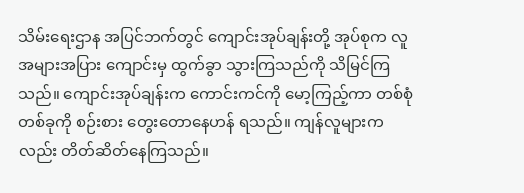သိမ်းရေးဌာန အပြင်ဘက်တွင် ကျောင်းအုပ်ချန်းတို့ အုပ်စုက လူအများအပြား ကျောင်းမှ ထွက်ခွာ သွားကြသည်ကို သိမြင်ကြသည်။ ကျောင်းအုပ်ချန်းက ကောင်းကင်ကို မော့ကြည့်ကာ တစ်စုံတစ်ခုကို စဉ်းစား တွေးတောနေဟန် ရသည်။ ကျန်လူများကလည်း တိတ်ဆိတ်နေကြသည်။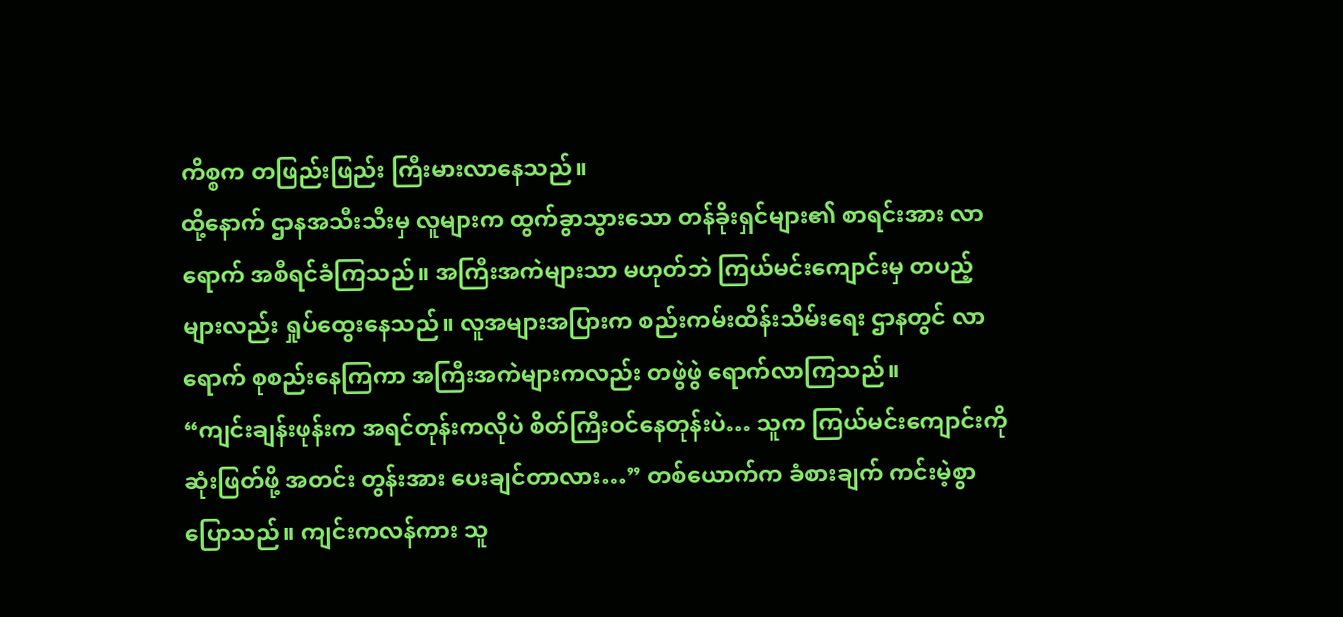ကိစ္စက တဖြည်းဖြည်း ကြီးမားလာနေသည်။
ထို့နောက် ဌာနအသီးသီးမှ လူများက ထွက်ခွာသွားသော တန်ခိုးရှင်များ၏ စာရင်းအား လာရောက် အစီရင်ခံကြသည်။ အကြီးအကဲများသာ မဟုတ်ဘဲ ကြယ်မင်းကျောင်းမှ တပည့်များလည်း ရှုပ်ထွေးနေသည်။ လူအများအပြားက စည်းကမ်းထိန်းသိမ်းရေး ဌာနတွင် လာရောက် စုစည်းနေကြကာ အကြီးအကဲများကလည်း တဖွဲဖွဲ ရောက်လာကြသည်။
“ကျင်းချန်းဖုန်းက အရင်တုန်းကလိုပဲ စိတ်ကြီးဝင်နေတုန်းပဲ… သူက ကြယ်မင်းကျောင်းကို ဆုံးဖြတ်ဖို့ အတင်း တွန်းအား ပေးချင်တာလား…” တစ်ယောက်က ခံစားချက် ကင်းမဲ့စွာ ပြောသည်။ ကျင်းကလန်ကား သူ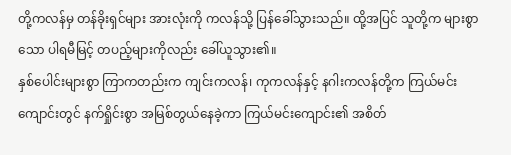တို့ကလန်မှ တန်ခိုးရှင်များ အားလုံးကို ကလန်သို့ ပြန်ခေါ်သွားသည်။ ထို့အပြင် သူတို့က များစွာသော ပါရမီမြင့် တပည့်များကိုလည်း ခေါ်ယူသွား၏။
နှစ်ပေါင်းများစွာ ကြာကတည်းက ကျင်းကလန်၊ ကုကလန်နှင့် နဂါးကလန်တို့က ကြယ်မင်းကျောင်းတွင် နက်ရှိုင်းစွာ အမြစ်တွယ်နေခဲ့ကာ ကြယ်မင်းကျောင်း၏ အစိတ်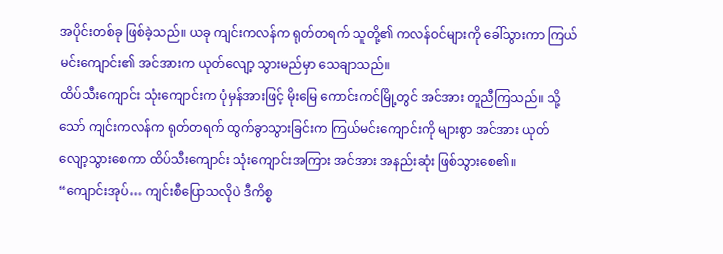အပိုင်းတစ်ခု ဖြစ်ခဲ့သည်။ ယခု ကျင်းကလန်က ရုတ်တရက် သူတို့၏ ကလန်ဝင်များကို ခေါ်သွားကာ ကြယ်မင်းကျောင်း၏ အင်အားက ယုတ်လျော့ သွားမည်မှာ သေချာသည်။
ထိပ်သီးကျောင်း သုံးကျောင်းက ပုံမှန်အားဖြင့် မိုးမြေ ကောင်းကင်မြို့တွင် အင်အား တူညီကြသည်။ သို့သော် ကျင်းကလန်က ရုတ်တရက် ထွက်ခွာသွားခြင်းက ကြယ်မင်းကျောင်းကို များစွာ အင်အား ယုတ်လျော့သွားစေကာ ထိပ်သီးကျောင်း သုံးကျောင်းအကြား အင်အား အနည်းဆုံး ဖြစ်သွားစေ၏။
“ကျောင်းအုပ်… ကျင်းစီပြောသလိုပဲ ဒီကိစ္စ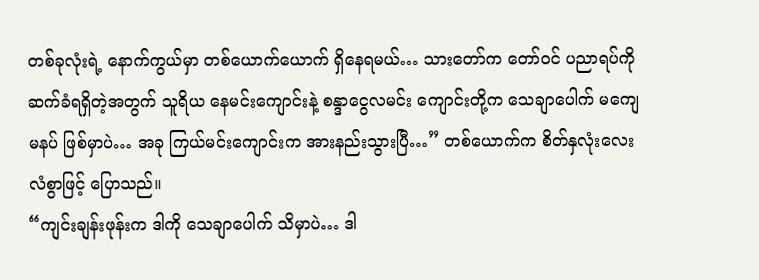တစ်ခုလုံးရဲ့ နောက်ကွယ်မှာ တစ်ယောက်ယောက် ရှိနေရမယ်… သားတော်က တော်ဝင် ပညာရပ်ကို ဆက်ခံရရှိတဲ့အတွက် သူရိယ နေမင်းကျောင်းနဲ့ စန္ဒာငွေလမင်း ကျောင်းတို့က သေချာပေါက် မကျေမနပ် ဖြစ်မှာပဲ… အခု ကြယ်မင်းကျောင်းက အားနည်းသွားပြီ…” တစ်ယောက်က စိတ်နှလုံးလေးလံစွာဖြင့် ပြောသည်။
“ကျင်းချန်းဖုန်းက ဒါကို သေချာပေါက် သိမှာပဲ… ဒါ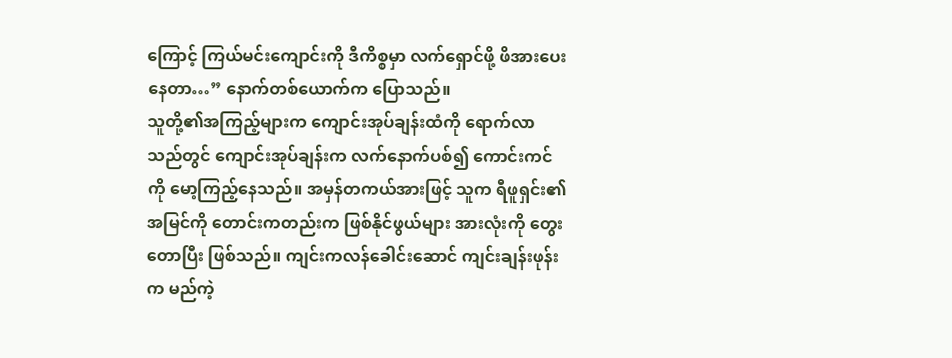ကြောင့် ကြယ်မင်းကျောင်းကို ဒီကိစ္စမှာ လက်ရှောင်ဖို့ ဖိအားပေးနေတာ…” နောက်တစ်ယောက်က ပြောသည်။
သူတို့၏အကြည့်များက ကျောင်းအုပ်ချန်းထံကို ရောက်လာသည်တွင် ကျောင်းအုပ်ချန်းက လက်နောက်ပစ်၍ ကောင်းကင်ကို မော့ကြည့်နေသည်။ အမှန်တကယ်အားဖြင့် သူက ရီဖူရှင်း၏အမြင်ကို တောင်းကတည်းက ဖြစ်နိုင်ဖွယ်များ အားလုံးကို တွေးတောပြီး ဖြစ်သည်။ ကျင်းကလန်ခေါင်းဆောင် ကျင်းချန်းဖုန်းက မည်ကဲ့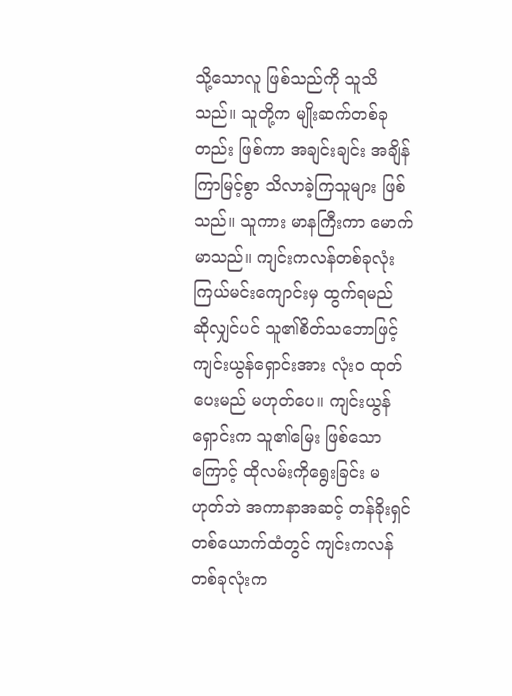သို့သောလူ ဖြစ်သည်ကို သူသိသည်။ သူတို့က မျိုးဆက်တစ်ခုတည်း ဖြစ်ကာ အချင်းချင်း အချိန်ကြာမြင့်စွာ သိလာခဲ့ကြသူများ ဖြစ်သည်။ သူကား မာနကြီးကာ မောက်မာသည်။ ကျင်းကလန်တစ်ခုလုံး ကြယ်မင်းကျောင်းမှ ထွက်ရမည် ဆိုလျှင်ပင် သူ၏စိတ်သဘောဖြင့် ကျင်းယွန်ရှောင်းအား လုံးဝ ထုတ်ပေးမည် မဟုတ်ပေ။ ကျင်းယွန်ရှောင်းက သူ၏မြေး ဖြစ်သောကြောင့် ထိုလမ်းကိုရွေးခြင်း မဟုတ်ဘဲ အကာနာအဆင့် တန်ခိုးရှင် တစ်ယောက်ထံတွင် ကျင်းကလန် တစ်ခုလုံးက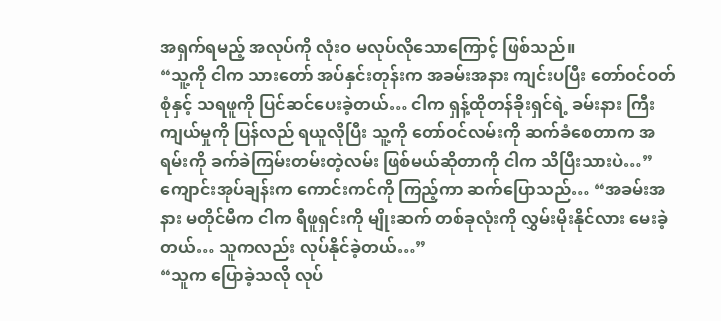အရှက်ရမည့် အလုပ်ကို လုံးဝ မလုပ်လိုသောကြောင့် ဖြစ်သည်။
“သူ့ကို ငါက သားတော် အပ်နှင်းတုန်းက အခမ်းအနား ကျင်းပပြီး တော်ဝင်ဝတ်စုံနှင့် သရဖူကို ပြင်ဆင်ပေးခဲ့တယ်… ငါက ရှန့်ထိုတန်ခိုးရှင်ရဲ့ ခမ်းနား ကြီးကျယ်မှုကို ပြန်လည် ရယူလိုပြီး သူ့ကို တော်ဝင်လမ်းကို ဆက်ခံစေတာက အရမ်းကို ခက်ခဲကြမ်းတမ်းတဲ့လမ်း ဖြစ်မယ်ဆိုတာကို ငါက သိပြီးသားပဲ…” ကျောင်းအုပ်ချန်းက ကောင်းကင်ကို ကြည့်ကာ ဆက်ပြောသည်… “အခမ်းအနား မတိုင်မီက ငါက ရီဖူရှင်းကို မျိုးဆက် တစ်ခုလုံးကို လွှမ်းမိုးနိုင်လား မေးခဲ့တယ်… သူကလည်း လုပ်နိုင်ခဲ့တယ်…”
“သူက ပြောခဲ့သလို လုပ်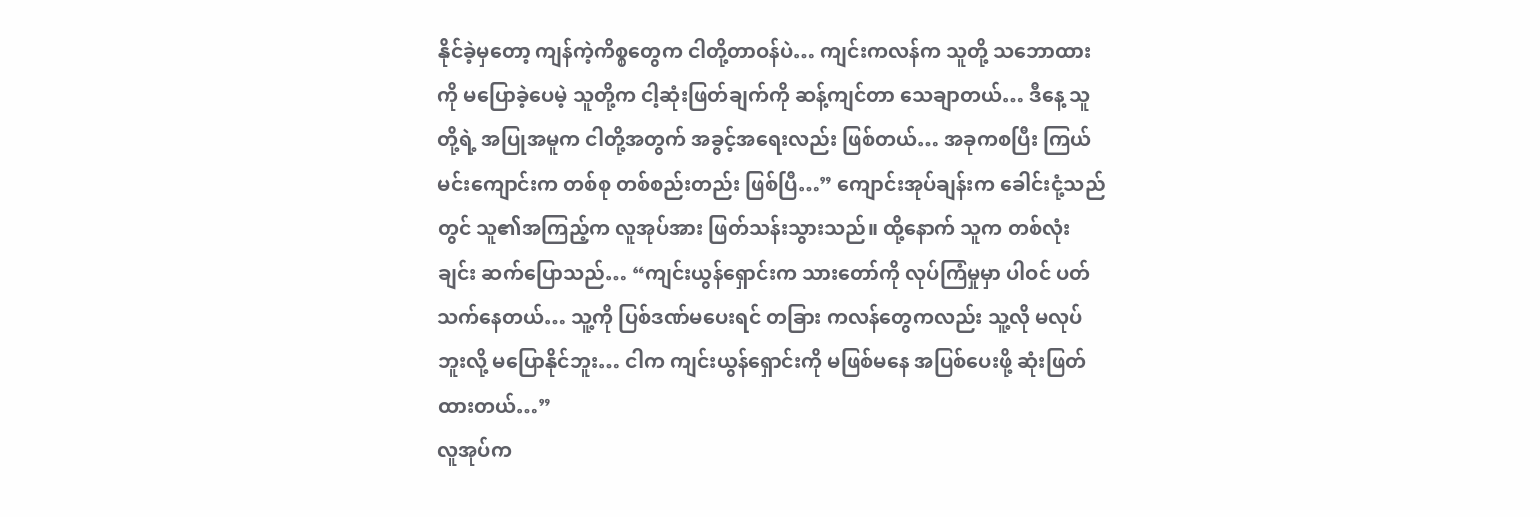နိုင်ခဲ့မှတော့ ကျန်ကဲ့ကိစ္စတွေက ငါတို့တာဝန်ပဲ… ကျင်းကလန်က သူတို့ သဘောထားကို မပြောခဲ့ပေမဲ့ သူတို့က ငါ့ဆုံးဖြတ်ချက်ကို ဆန့်ကျင်တာ သေချာတယ်… ဒီနေ့ သူတို့ရဲ့ အပြုအမူက ငါတို့အတွက် အခွင့်အရေးလည်း ဖြစ်တယ်… အခုကစပြီး ကြယ်မင်းကျောင်းက တစ်စု တစ်စည်းတည်း ဖြစ်ပြီ…” ကျောင်းအုပ်ချန်းက ခေါင်းငုံ့သည်တွင် သူ၏အကြည့်က လူအုပ်အား ဖြတ်သန်းသွားသည်။ ထို့နောက် သူက တစ်လုံးချင်း ဆက်ပြောသည်… “ကျင်းယွန်ရှောင်းက သားတော်ကို လုပ်ကြံမှုမှာ ပါဝင် ပတ်သက်နေတယ်… သူ့ကို ပြစ်ဒဏ်မပေးရင် တခြား ကလန်တွေကလည်း သူ့လို မလုပ်ဘူးလို့ မပြောနိုင်ဘူး… ငါက ကျင်းယွန်ရှောင်းကို မဖြစ်မနေ အပြစ်ပေးဖို့ ဆုံးဖြတ်ထားတယ်…”
လူအုပ်က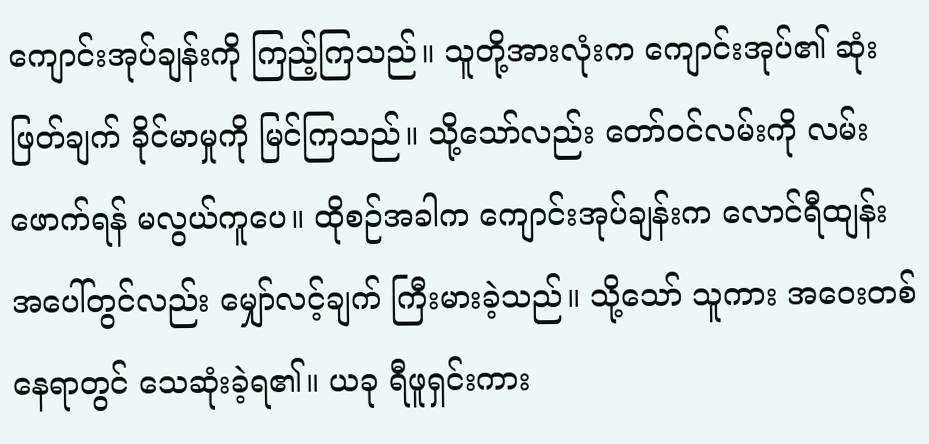ကျောင်းအုပ်ချန်းကို ကြည့်ကြသည်။ သူတို့အားလုံးက ကျောင်းအုပ်၏ ဆုံးဖြတ်ချက် ခိုင်မာမှုကို မြင်ကြသည်။ သို့သော်လည်း တော်ဝင်လမ်းကို လမ်းဖောက်ရန် မလွယ်ကူပေ။ ထိုစဉ်အခါက ကျောင်းအုပ်ချန်းက လောင်ရီထျန်း အပေါ်တွင်လည်း မျှော်လင့်ချက် ကြီးမားခဲ့သည်။ သို့သော် သူကား အဝေးတစ်နေရာတွင် သေဆုံးခဲ့ရ၏။ ယခု ရီဖူရှင်းကား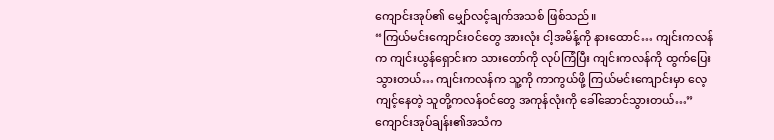ကျောင်းအုပ်၏ မျှော်လင့်ချက်အသစ် ဖြစ်သည်။
“ကြယ်မင်းကျောင်းဝင်တွေ အားလုံး ငါ့အမိန့်ကို နားထောင်… ကျင်းကလန်က ကျင်းယွန်ရှောင်းက သားတော်ကို လုပ်ကြံပြီး ကျင်းကလန်ကို ထွက်ပြေးသွားတယ်… ကျင်းကလန်က သူ့ကို ကာကွယ်ဖို့ ကြယ်မင်းကျောင်းမှာ လေ့ကျင့်နေတဲ့ သူတို့ကလန်ဝင်တွေ အကုန်လုံးကို ခေါ်ဆောင်သွားတယ်…” ကျောင်းအုပ်ချန်း၏အသံက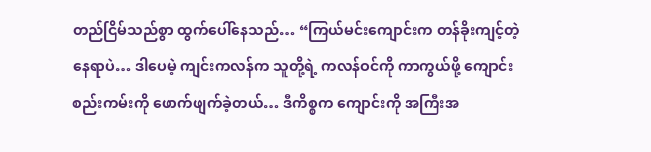တည်ငြိမ်သည်စွာ ထွက်ပေါ်နေသည်… “ကြယ်မင်းကျောင်းက တန်ခိုးကျင့်တဲ့နေရာပဲ… ဒါပေမဲ့ ကျင်းကလန်က သူတို့ရဲ့ ကလန်ဝင်ကို ကာကွယ်ဖို့ ကျောင်းစည်းကမ်းကို ဖောက်ဖျက်ခဲ့တယ်… ဒီကိစ္စက ကျောင်းကို အကြီးအ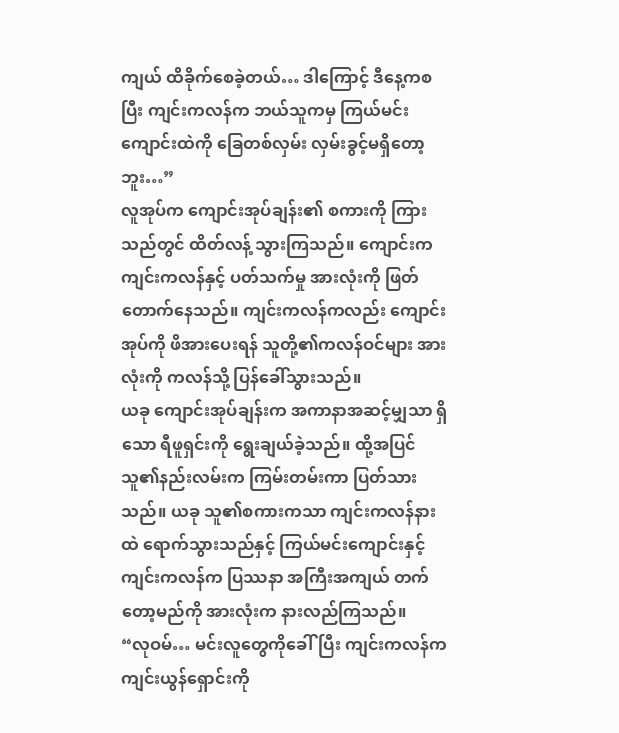ကျယ် ထိခိုက်စေခဲ့တယ်… ဒါကြောင့် ဒီနေ့ကစပြီး ကျင်းကလန်က ဘယ်သူကမှ ကြယ်မင်းကျောင်းထဲကို ခြေတစ်လှမ်း လှမ်းခွင့်မရှိတော့ဘူး…”
လူအုပ်က ကျောင်းအုပ်ချန်း၏ စကားကို ကြားသည်တွင် ထိတ်လန့် သွားကြသည်။ ကျောင်းက ကျင်းကလန်နှင့် ပတ်သက်မှု အားလုံးကို ဖြတ်တောက်နေသည်။ ကျင်းကလန်ကလည်း ကျောင်းအုပ်ကို ဖိအားပေးရန် သူတို့၏ကလန်ဝင်များ အားလုံးကို ကလန်သို့ ပြန်ခေါ်သွားသည်။
ယခု ကျောင်းအုပ်ချန်းက အကာနာအဆင့်မျှသာ ရှိသော ရီဖူရှင်းကို ရွေးချယ်ခဲ့သည်။ ထို့အပြင် သူ၏နည်းလမ်းက ကြမ်းတမ်းကာ ပြတ်သားသည်။ ယခု သူ၏စကားကသာ ကျင်းကလန်နားထဲ ရောက်သွားသည်နှင့် ကြယ်မင်းကျောင်းနှင့် ကျင်းကလန်က ပြဿနာ အကြီးအကျယ် တက်တော့မည်ကို အားလုံးက နားလည်ကြသည်။
“လုဝမ်… မင်းလူတွေကိုခေါ်ပြီး ကျင်းကလန်က ကျင်းယွန်ရှောင်းကို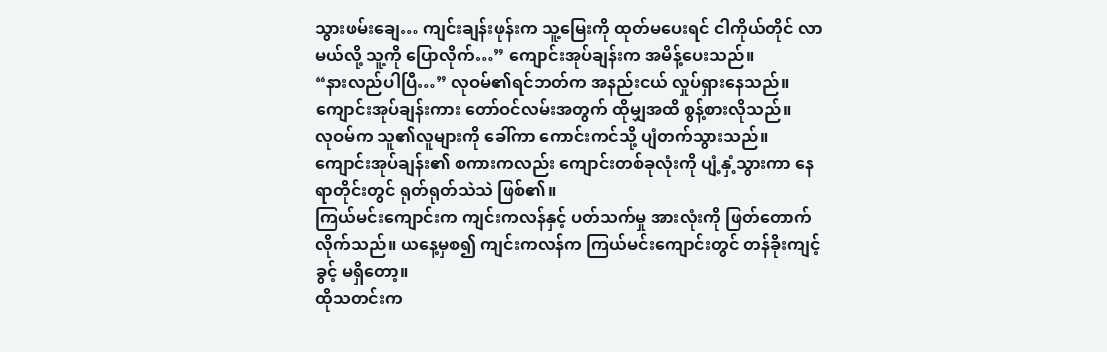သွားဖမ်းချေ… ကျင်းချန်းဖုန်းက သူ့မြေးကို ထုတ်မပေးရင် ငါကိုယ်တိုင် လာမယ်လို့ သူ့ကို ပြောလိုက်…” ကျောင်းအုပ်ချန်းက အမိန့်ပေးသည်။
“နားလည်ပါပြီ…” လုဝမ်၏ရင်ဘတ်က အနည်းငယ် လှုပ်ရှားနေသည်။ ကျောင်းအုပ်ချန်းကား တော်ဝင်လမ်းအတွက် ထိုမျှအထိ စွန့်စားလိုသည်။
လုဝမ်က သူ၏လူများကို ခေါ်ကာ ကောင်းကင်သို့ ပျံတက်သွားသည်။ ကျောင်းအုပ်ချန်း၏ စကားကလည်း ကျောင်းတစ်ခုလုံးကို ပျံ့နှံ့သွားကာ နေရာတိုင်းတွင် ရုတ်ရုတ်သဲသဲ ဖြစ်၏။
ကြယ်မင်းကျောင်းက ကျင်းကလန်နှင့် ပတ်သက်မှု အားလုံးကို ဖြတ်တောက် လိုက်သည်။ ယနေ့မှစ၍ ကျင်းကလန်က ကြယ်မင်းကျောင်းတွင် တန်ခိုးကျင့်ခွင့် မရှိတော့။
ထိုသတင်းက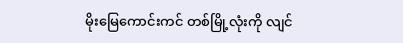မိုးမြေကောင်းကင် တစ်မြို့လုံးကို လျင်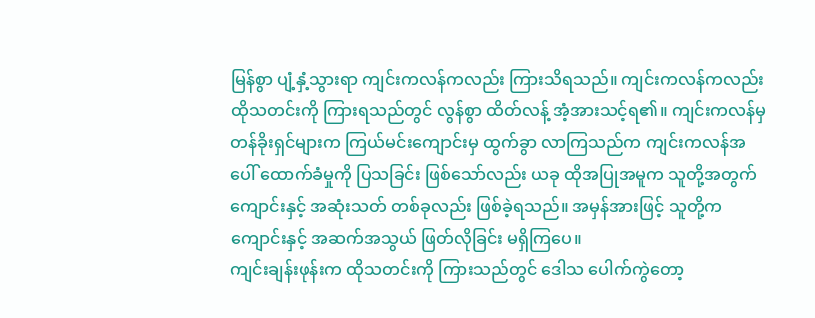မြန်စွာ ပျံ့နှံ့သွားရာ ကျင်းကလန်ကလည်း ကြားသိရသည်။ ကျင်းကလန်ကလည်း ထိုသတင်းကို ကြားရသည်တွင် လွန်စွာ ထိတ်လန့် အံ့အားသင့်ရ၏။ ကျင်းကလန်မှ တန်ခိုးရှင်များက ကြယ်မင်းကျောင်းမှ ထွက်ခွာ လာကြသည်က ကျင်းကလန်အပေါ် ထောက်ခံမှုကို ပြသခြင်း ဖြစ်သော်လည်း ယခု ထိုအပြုအမူက သူတို့အတွက် ကျောင်းနှင့် အဆုံးသတ် တစ်ခုလည်း ဖြစ်ခဲ့ရသည်။ အမှန်အားဖြင့် သူတို့က ကျောင်းနှင့် အဆက်အသွယ် ဖြတ်လိုခြင်း မရှိကြပေ။
ကျင်းချန်းဖုန်းက ထိုသတင်းကို ကြားသည်တွင် ဒေါသ ပေါက်ကွဲတော့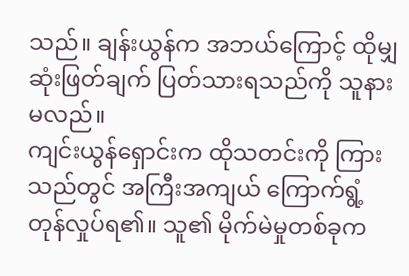သည်။ ချန်းယွန်က အဘယ်ကြောင့် ထိုမျှ ဆုံးဖြတ်ချက် ပြတ်သားရသည်ကို သူနားမလည်။
ကျင်းယွန်ရှောင်းက ထိုသတင်းကို ကြားသည်တွင် အကြီးအကျယ် ကြောက်ရွံ့ တုန်လှုပ်ရ၏။ သူ၏ မိုက်မဲမှုတစ်ခုက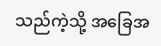သည်ကဲ့သို့ အခြေအ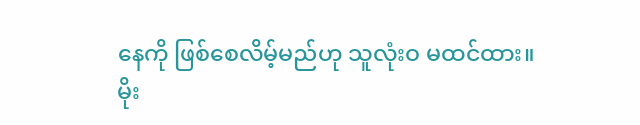နေကို ဖြစ်စေလိမ့်မည်ဟု သူလုံးဝ မထင်ထား။
မိုး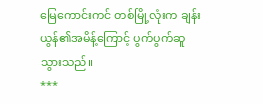မြေကောင်းကင် တစ်မြို့လုံးက ချန်းယွန်၏အမိန့်ကြောင့် ပွက်ပွက်ဆူ သွားသည်။
***